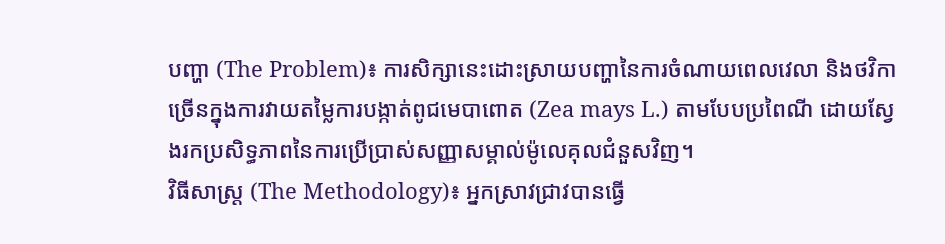បញ្ហា (The Problem)៖ ការសិក្សានេះដោះស្រាយបញ្ហានៃការចំណាយពេលវេលា និងថវិកាច្រើនក្នុងការវាយតម្លៃការបង្កាត់ពូជមេបាពោត (Zea mays L.) តាមបែបប្រពៃណី ដោយស្វែងរកប្រសិទ្ធភាពនៃការប្រើប្រាស់សញ្ញាសម្គាល់ម៉ូលេគុលជំនួសវិញ។
វិធីសាស្ត្រ (The Methodology)៖ អ្នកស្រាវជ្រាវបានធ្វើ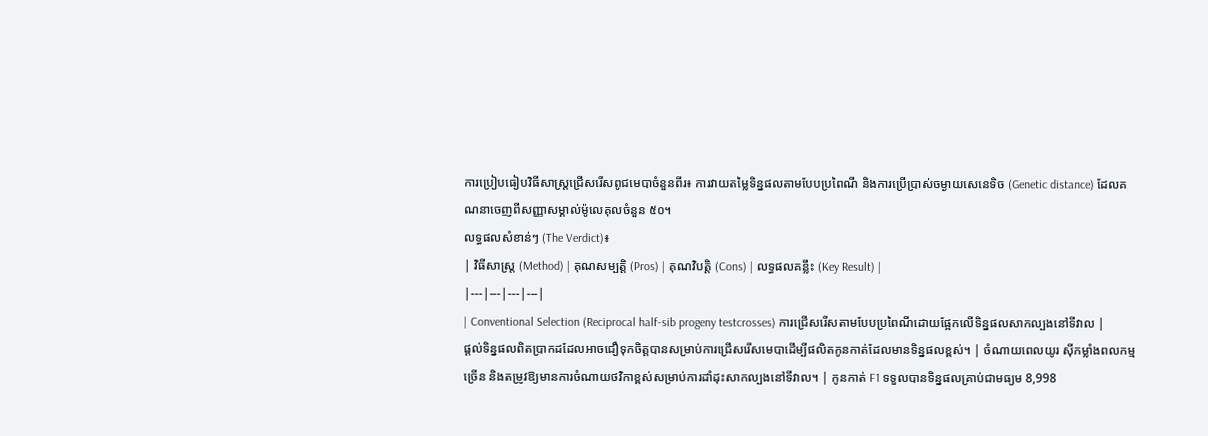ការប្រៀបធៀបវិធីសាស្ត្រជ្រើសរើសពូជមេបាចំនួនពីរ៖ ការវាយតម្លៃទិន្នផលតាមបែបប្រពៃណី និងការប្រើប្រាស់ចម្ងាយសេនេទិច (Genetic distance) ដែលគណនាចេញពីសញ្ញាសម្គាល់ម៉ូលេគុលចំនួន ៥០។
លទ្ធផលសំខាន់ៗ (The Verdict)៖
| វិធីសាស្ត្រ (Method) | គុណសម្បត្តិ (Pros) | គុណវិបត្តិ (Cons) | លទ្ធផលគន្លឹះ (Key Result) |
|---|---|---|---|
| Conventional Selection (Reciprocal half-sib progeny testcrosses) ការជ្រើសរើសតាមបែបប្រពៃណីដោយផ្អែកលើទិន្នផលសាកល្បងនៅទីវាល |
ផ្តល់ទិន្នផលពិតប្រាកដដែលអាចជឿទុកចិត្តបានសម្រាប់ការជ្រើសរើសមេបាដើម្បីផលិតកូនកាត់ដែលមានទិន្នផលខ្ពស់។ | ចំណាយពេលយូរ ស៊ីកម្លាំងពលកម្មច្រើន និងតម្រូវឱ្យមានការចំណាយថវិកាខ្ពស់សម្រាប់ការដាំដុះសាកល្បងនៅទីវាល។ | កូនកាត់ F1 ទទួលបានទិន្នផលគ្រាប់ជាមធ្យម 8,998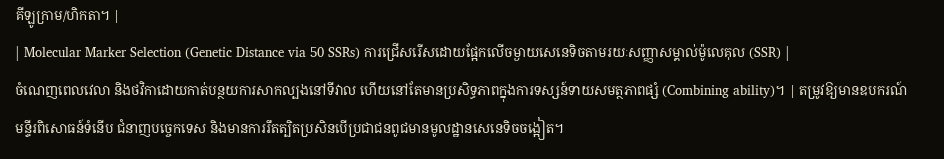គីឡូក្រាម/ហិកតា។ |
| Molecular Marker Selection (Genetic Distance via 50 SSRs) ការជ្រើសរើសដោយផ្អែកលើចម្ងាយសេនេទិចតាមរយៈសញ្ញាសម្គាល់ម៉ូលេគុល (SSR) |
ចំណេញពេលវេលា និងថវិកាដោយកាត់បន្ថយការសាកល្បងនៅទីវាល ហើយនៅតែមានប្រសិទ្ធភាពក្នុងការទស្សន៍ទាយសមត្ថភាពផ្សំ (Combining ability)។ | តម្រូវឱ្យមានឧបករណ៍មន្ទីរពិសោធន៍ទំនើប ជំនាញបច្ចេកទេស និងមានការរឹតត្បិតប្រសិនបើប្រជាជនពូជមានមូលដ្ឋានសេនេទិចចង្អៀត។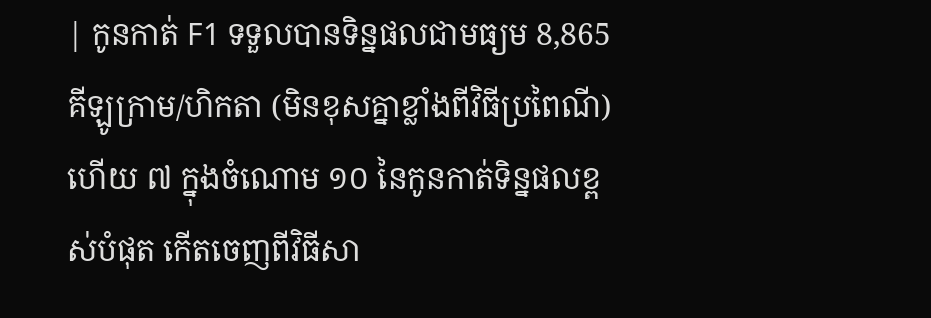| កូនកាត់ F1 ទទួលបានទិន្នផលជាមធ្យម 8,865 គីឡូក្រាម/ហិកតា (មិនខុសគ្នាខ្លាំងពីវិធីប្រពៃណី) ហើយ ៧ ក្នុងចំណោម ១០ នៃកូនកាត់ទិន្នផលខ្ពស់បំផុត កើតចេញពីវិធីសា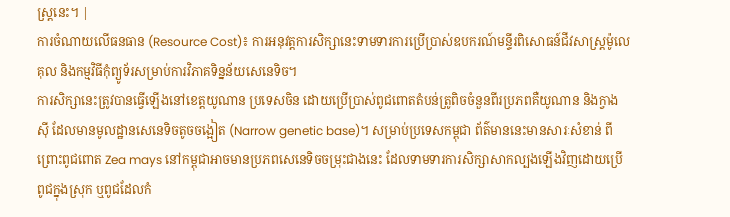ស្ត្រនេះ។ |
ការចំណាយលើធនធាន (Resource Cost)៖ ការអនុវត្តការសិក្សានេះទាមទារការប្រើប្រាស់ឧបករណ៍មន្ទីរពិសោធន៍ជីវសាស្ត្រម៉ូលេគុល និងកម្មវិធីកុំព្យូទ័រសម្រាប់ការវិភាគទិន្នន័យសេនេទិច។
ការសិក្សានេះត្រូវបានធ្វើឡើងនៅខេត្តយូណាន ប្រទេសចិន ដោយប្រើប្រាស់ពូជពោតតំបន់ត្រូពិចចំនួនពីរប្រភពគឺយូណាន និងក្វាងស៊ី ដែលមានមូលដ្ឋានសេនេទិចតូចចង្អៀត (Narrow genetic base)។ សម្រាប់ប្រទេសកម្ពុជា ព័ត៌មាននេះមានសារៈសំខាន់ ពីព្រោះពូជពោត Zea mays នៅកម្ពុជាអាចមានប្រភពសេនេទិចចម្រុះជាងនេះ ដែលទាមទារការសិក្សាសាកល្បងឡើងវិញដោយប្រើពូជក្នុងស្រុក ឬពូជដែលកំ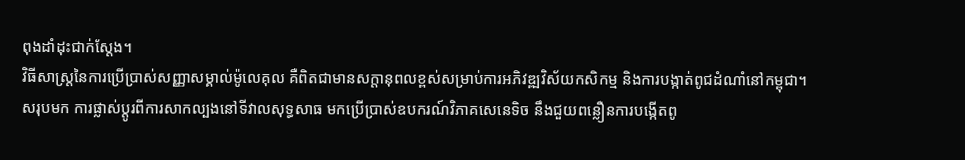ពុងដាំដុះជាក់ស្តែង។
វិធីសាស្ត្រនៃការប្រើប្រាស់សញ្ញាសម្គាល់ម៉ូលេគុល គឺពិតជាមានសក្តានុពលខ្ពស់សម្រាប់ការអភិវឌ្ឍវិស័យកសិកម្ម និងការបង្កាត់ពូជដំណាំនៅកម្ពុជា។
សរុបមក ការផ្លាស់ប្តូរពីការសាកល្បងនៅទីវាលសុទ្ធសាធ មកប្រើប្រាស់ឧបករណ៍វិភាគសេនេទិច នឹងជួយពន្លឿនការបង្កើតពូ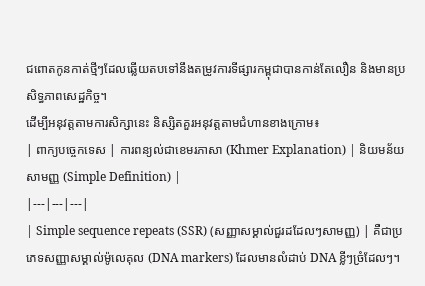ជពោតកូនកាត់ថ្មីៗដែលឆ្លើយតបទៅនឹងតម្រូវការទីផ្សារកម្ពុជាបានកាន់តែលឿន និងមានប្រសិទ្ធភាពសេដ្ឋកិច្ច។
ដើម្បីអនុវត្តតាមការសិក្សានេះ និស្សិតគួរអនុវត្តតាមជំហានខាងក្រោម៖
| ពាក្យបច្ចេកទេស | ការពន្យល់ជាខេមរភាសា (Khmer Explanation) | និយមន័យសាមញ្ញ (Simple Definition) |
|---|---|---|
| Simple sequence repeats (SSR) (សញ្ញាសម្គាល់ជួរដដែលៗសាមញ្ញ) | គឺជាប្រភេទសញ្ញាសម្គាល់ម៉ូលេគុល (DNA markers) ដែលមានលំដាប់ DNA ខ្លីៗច្រំដែលៗ។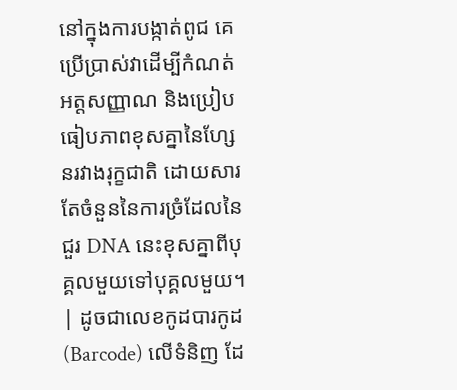នៅក្នុងការបង្កាត់ពូជ គេប្រើប្រាស់វាដើម្បីកំណត់អត្តសញ្ញាណ និងប្រៀបធៀបភាពខុសគ្នានៃហ្សែនរវាងរុក្ខជាតិ ដោយសារតែចំនួននៃការច្រំដែលនៃជួរ DNA នេះខុសគ្នាពីបុគ្គលមួយទៅបុគ្គលមួយ។ | ដូចជាលេខកូដបារកូដ (Barcode) លើទំនិញ ដែ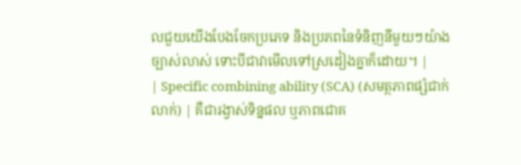លជួយយើងបែងចែកប្រភេទ និងប្រភពនៃទំនិញនីមួយៗយ៉ាងច្បាស់លាស់ ទោះបីជាវាមើលទៅស្រដៀងគ្នាក៏ដោយ។ |
| Specific combining ability (SCA) (សមត្ថភាពផ្សំជាក់លាក់) | គឺជារង្វាស់ទិន្នផល ឬភាពជោគ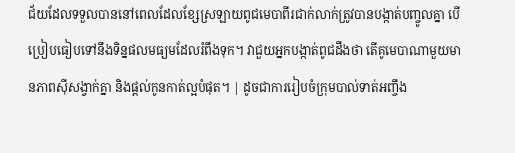ជ័យដែលទទួលបាននៅពេលដែលខ្សែស្រឡាយពូជមេបាពីរជាក់លាក់ត្រូវបានបង្កាត់បញ្ចូលគ្នា បើប្រៀបធៀបទៅនឹងទិន្នផលមធ្យមដែលរំពឹងទុក។ វាជួយអ្នកបង្កាត់ពូជដឹងថា តើគូមេបាណាមួយមានភាពស៊ីសង្វាក់គ្នា និងផ្តល់កូនកាត់ល្អបំផុត។ | ដូចជាការរៀបចំក្រុមបាល់ទាត់អញ្ចឹង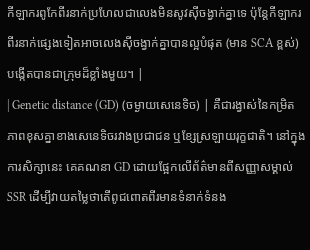កីឡាករពូកែពីរនាក់ប្រហែលជាលេងមិនសូវស៊ីចង្វាក់គ្នាទេ ប៉ុន្តែកីឡាករពីរនាក់ផ្សេងទៀតអាចលេងស៊ីចង្វាក់គ្នាបានល្អបំផុត (មាន SCA ខ្ពស់) បង្កើតបានជាក្រុមដ៏ខ្លាំងមួយ។ |
| Genetic distance (GD) (ចម្ងាយសេនេទិច) | គឺជារង្វាស់នៃកម្រិតភាពខុសគ្នាខាងសេនេទិចរវាងប្រជាជន ឬខ្សែស្រឡាយរុក្ខជាតិ។ នៅក្នុងការសិក្សានេះ គេគណនា GD ដោយផ្អែកលើព័ត៌មានពីសញ្ញាសម្គាល់ SSR ដើម្បីវាយតម្លៃថាតើពូជពោតពីរមានទំនាក់ទំនង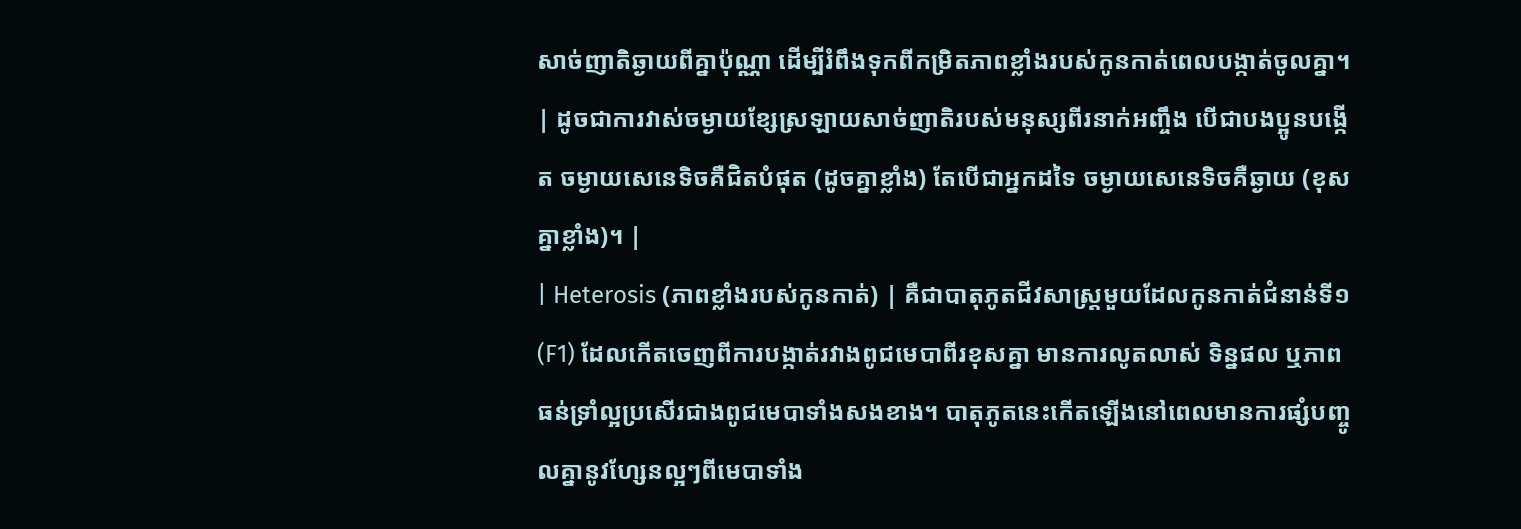សាច់ញាតិឆ្ងាយពីគ្នាប៉ុណ្ណា ដើម្បីរំពឹងទុកពីកម្រិតភាពខ្លាំងរបស់កូនកាត់ពេលបង្កាត់ចូលគ្នា។ | ដូចជាការវាស់ចម្ងាយខ្សែស្រឡាយសាច់ញាតិរបស់មនុស្សពីរនាក់អញ្ចឹង បើជាបងប្អូនបង្កើត ចម្ងាយសេនេទិចគឺជិតបំផុត (ដូចគ្នាខ្លាំង) តែបើជាអ្នកដទៃ ចម្ងាយសេនេទិចគឺឆ្ងាយ (ខុសគ្នាខ្លាំង)។ |
| Heterosis (ភាពខ្លាំងរបស់កូនកាត់) | គឺជាបាតុភូតជីវសាស្ត្រមួយដែលកូនកាត់ជំនាន់ទី១ (F1) ដែលកើតចេញពីការបង្កាត់រវាងពូជមេបាពីរខុសគ្នា មានការលូតលាស់ ទិន្នផល ឬភាពធន់ទ្រាំល្អប្រសើរជាងពូជមេបាទាំងសងខាង។ បាតុភូតនេះកើតឡើងនៅពេលមានការផ្សំបញ្ចូលគ្នានូវហ្សែនល្អៗពីមេបាទាំង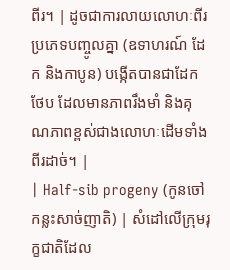ពីរ។ | ដូចជាការលាយលោហៈពីរប្រភេទបញ្ចូលគ្នា (ឧទាហរណ៍ ដែក និងកាបូន) បង្កើតបានជាដែកថែប ដែលមានភាពរឹងមាំ និងគុណភាពខ្ពស់ជាងលោហៈដើមទាំងពីរដាច់។ |
| Half-sib progeny (កូនចៅកន្លះសាច់ញាតិ) | សំដៅលើក្រុមរុក្ខជាតិដែល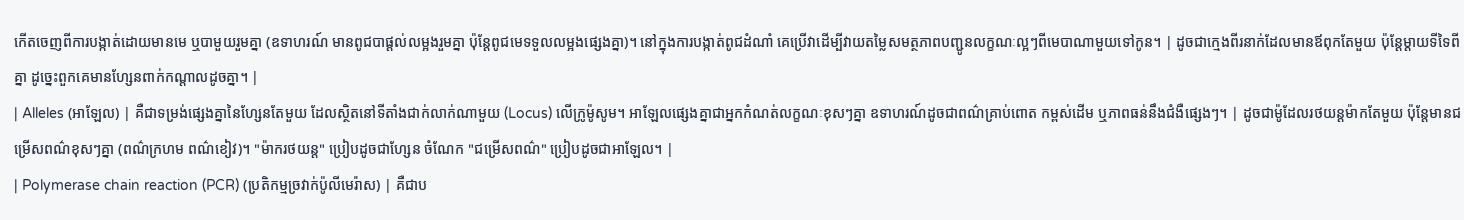កើតចេញពីការបង្កាត់ដោយមានមេ ឬបាមួយរួមគ្នា (ឧទាហរណ៍ មានពូជបាផ្តល់លម្អងរួមគ្នា ប៉ុន្តែពូជមេទទួលលម្អងផ្សេងគ្នា)។ នៅក្នុងការបង្កាត់ពូជដំណាំ គេប្រើវាដើម្បីវាយតម្លៃសមត្ថភាពបញ្ជូនលក្ខណៈល្អៗពីមេបាណាមួយទៅកូន។ | ដូចជាក្មេងពីរនាក់ដែលមានឪពុកតែមួយ ប៉ុន្តែម្តាយទីទៃពីគ្នា ដូច្នេះពួកគេមានហ្សែនពាក់កណ្តាលដូចគ្នា។ |
| Alleles (អាឡែល) | គឺជាទម្រង់ផ្សេងគ្នានៃហ្សែនតែមួយ ដែលស្ថិតនៅទីតាំងជាក់លាក់ណាមួយ (Locus) លើក្រូម៉ូសូម។ អាឡែលផ្សេងគ្នាជាអ្នកកំណត់លក្ខណៈខុសៗគ្នា ឧទាហរណ៍ដូចជាពណ៌គ្រាប់ពោត កម្ពស់ដើម ឬភាពធន់នឹងជំងឺផ្សេងៗ។ | ដូចជាម៉ូដែលរថយន្តម៉ាកតែមួយ ប៉ុន្តែមានជម្រើសពណ៌ខុសៗគ្នា (ពណ៌ក្រហម ពណ៌ខៀវ)។ "ម៉ាករថយន្ត" ប្រៀបដូចជាហ្សែន ចំណែក "ជម្រើសពណ៌" ប្រៀបដូចជាអាឡែល។ |
| Polymerase chain reaction (PCR) (ប្រតិកម្មច្រវាក់ប៉ូលីមេរ៉ាស) | គឺជាប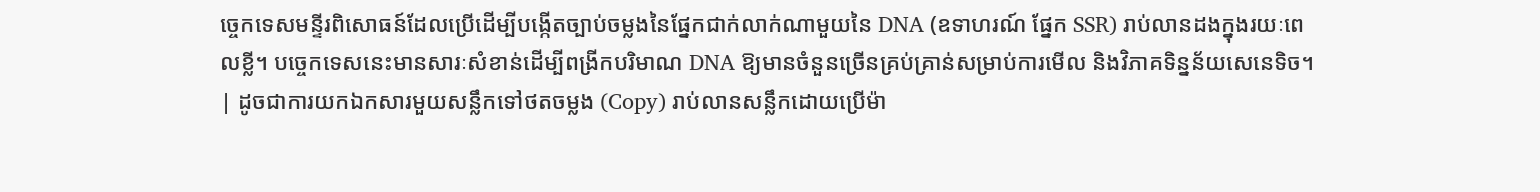ច្ចេកទេសមន្ទីរពិសោធន៍ដែលប្រើដើម្បីបង្កើតច្បាប់ចម្លងនៃផ្នែកជាក់លាក់ណាមួយនៃ DNA (ឧទាហរណ៍ ផ្នែក SSR) រាប់លានដងក្នុងរយៈពេលខ្លី។ បច្ចេកទេសនេះមានសារៈសំខាន់ដើម្បីពង្រីកបរិមាណ DNA ឱ្យមានចំនួនច្រើនគ្រប់គ្រាន់សម្រាប់ការមើល និងវិភាគទិន្នន័យសេនេទិច។ | ដូចជាការយកឯកសារមួយសន្លឹកទៅថតចម្លង (Copy) រាប់លានសន្លឹកដោយប្រើម៉ា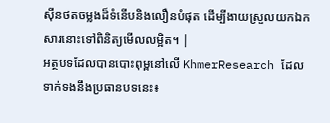ស៊ីនថតចម្លងដ៏ទំនើបនិងលឿនបំផុត ដើម្បីងាយស្រួលយកឯកសារនោះទៅពិនិត្យមើលលម្អិត។ |
អត្ថបទដែលបានបោះពុម្ពនៅលើ KhmerResearch ដែលទាក់ទងនឹងប្រធានបទនេះ៖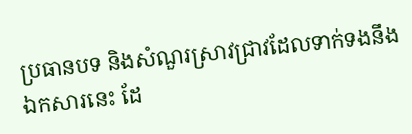ប្រធានបទ និងសំណួរស្រាវជ្រាវដែលទាក់ទងនឹងឯកសារនេះ ដែ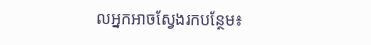លអ្នកអាចស្វែងរកបន្ថែម៖